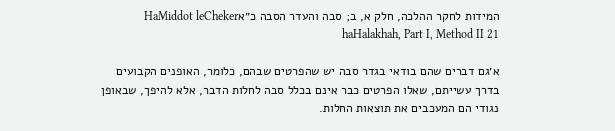המידות לחקר ההלכה, חלק א, ב; סבה והעדר הסבה כ״אHaMiddot leCheker haHalakhah, Part I, Method II 21

א׳גם דברים שהם בודאי בגדר סבה יש שהפרטים שבהם, כלומר, האופנים הקבועים בדרך עשייתם, שאלו הפרטים כבר אינם בכלל סבה לחלות הדבר, אלא להיפך, שבאופן נגודי הם המעכבים את תוצאות החלות.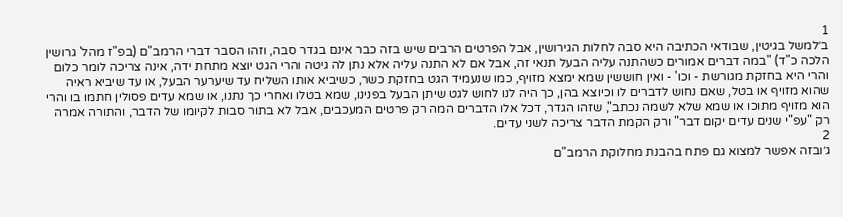1
ב׳למשל בגיטין, שבודאי הכתיבה היא סבה לחלות הגירושין, אבל הפרטים הרבים שיש בזה כבר אינם בגדר סבה, וזהו הסבר דברי הרמב"ם (בפ"ז מהל' גרושין הלכה כ"ד) "במה דברים אמורים כשהתנה עליה הבעל תנאי זה, אבל אם לא התנה עליה אלא נתן לה גיטה והרי הגט יוצא מתחת ידה, אינה צריכה לומר כלום והרי היא בחזקת מגורשת - וכו' - ואין חוששין שמא ימצא מזויף, כמו שנעמיד הגט בחזקת כשר, כשיביא אותו השליח עד שיערער הבעל, או עד שיביא ראיה שהוא מזויף או בטל, שאם נחוש לדברים לו וכיוצא בהן, כך היה לנו לחוש לגט שיתן הבעל בפנינו, שמא בטלו ואחרי כך נתנו, או שמא עדים פסולין חתמו בו והרי הוא מזויף מתוכו או שמא שלא לשמה נכתב", שזהו הגדר, דכל אלו הדברים המה רק פרטים המעכבים, אבל לא בתור סבות לקיומו של הדבר, והתורה אמרה רק "עפ"י שנים עדים יקום דבר" ורק הקמת הדבר צריכה לשני עדים.
2
ג׳ובזה אפשר למצוא גם פתח בהבנת מחלוקת הרמב"ם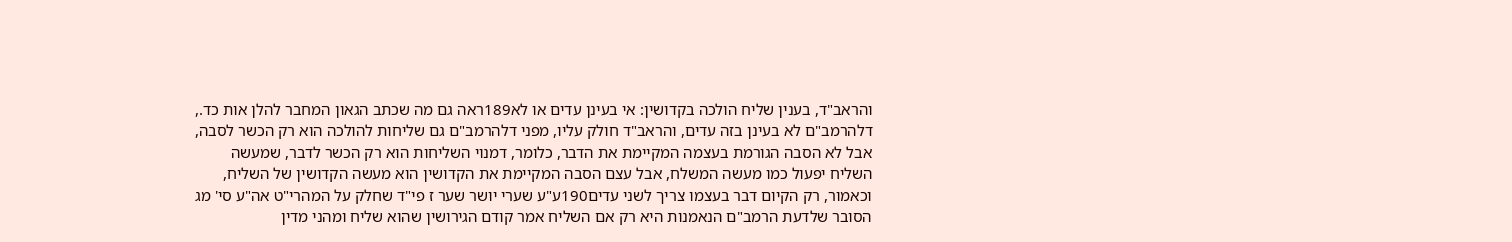והראב"ד, בענין שליח הולכה בקדושין: אי בעינן עדים או לא189ראה גם מה שכתב הגאון המחבר להלן אות כד., דלהרמב"ם לא בעינן בזה עדים, והראב"ד חולק עליו, מפני דלהרמב"ם גם שליחות להולכה הוא רק הכשר לסבה, אבל לא הסבה הגורמת בעצמה המקיימת את הדבר, כלומר, דמנוי השליחות הוא רק הכשר לדבר, שמעשה השליח יפעול כמו מעשה המשלח, אבל עצם הסבה המקיימת את הקדושין הוא מעשה הקדושין של השליח, וכאמור, רק הקיום דבר בעצמו צריך לשני עדים190ע"ע שערי יושר שער ז פי"ד שחלק על המהרי"ט אה"ע סי' מג הסובר שלדעת הרמב"ם הנאמנות היא רק אם השליח אמר קודם הגירושין שהוא שליח ומהני מדין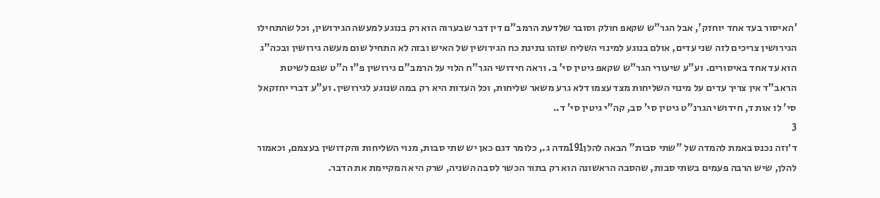'האיסור בעד אחד יוחזק', אבל הגר"ש שקאפ חולק וסובר שלדעת הרמב"ם דין דבר שבערוה הוא רק בנוגע למעשה הגירושין, וכל שהתחילו הגירושין צריכים לזה שני עדים, אולם בנוגע למינוי השליח שזהו נתינת כח הגירושין של האיש ובזה לא התחיל שום מעשה גירושין ובכה"ג הוא עד אחד באיסורים. וע"ע שיעורי הגר"ש שקאפ גיטין סי' ב. וראה חידושי הגר"ח הלוי על הרמב"ם גירושין פ"ו ה"ט שגם לשיטת הראב"ד אין צריך עדים על מינוי השליחות מצד עצמו דלא גרע משאר שליחות, וכל העדות היא רק במה שנוגע לגירושין. וע"ע דברי יחזקאל סי' לו אות ד, חידושי הגרנ"ט גיטין סי' סב, קה"י גיטין סי' ד..
3
ד׳וזה נכנס באמת להמדה של "שתי סבות" הבאה להלן191מדה ג., כלומר דגם כאן יש שתי סבות, מנוי השליחות והקדושין בעצמם, וכאמור להלן, שיש הרבה פעמים בשתי סבות, שהסבה הראשונה הוא רק בתור הכשר לסבה השניה, שרק היא המקיימת את הדבר.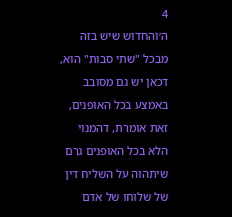4
ה׳והחדוש שיש בזה מבכל "שתי סבות" הוא, דכאן יש גם מסובב באמצע בכל האופנים, זאת אומרת, דהמנוי הלא בכל האופנים גרם שיתהוה על השליח דין של שלוחו של אדם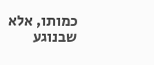כמותו, אלא שבנוגע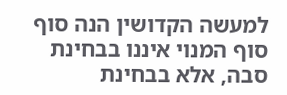למעשה הקדושין הנה סוף סוף המנוי איננו בבחינת סבה, אלא בבחינת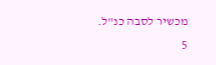מכשיר לסבה כנ"ל.
5